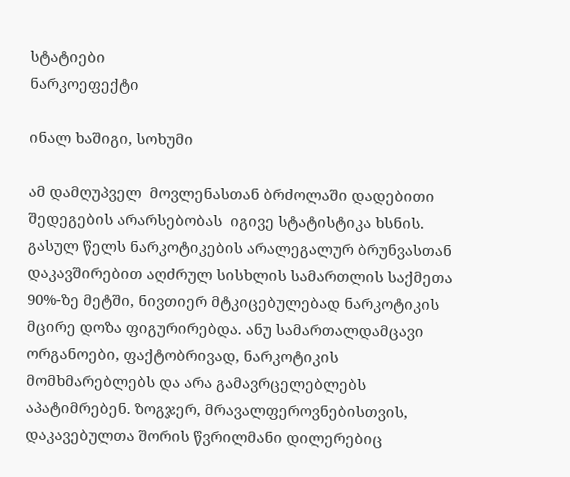სტატიები
ნარკოეფექტი

ინალ ხაშიგი, სოხუმი

ამ დამღუპველ  მოვლენასთან ბრძოლაში დადებითი შედეგების არარსებობას  იგივე სტატისტიკა ხსნის. გასულ წელს ნარკოტიკების არალეგალურ ბრუნვასთან დაკავშირებით აღძრულ სისხლის სამართლის საქმეთა 90%-ზე მეტში, ნივთიერ მტკიცებულებად ნარკოტიკის მცირე დოზა ფიგურირებდა. ანუ სამართალდამცავი ორგანოები, ფაქტობრივად, ნარკოტიკის მომხმარებლებს და არა გამავრცელებლებს აპატიმრებენ. ზოგჯერ, მრავალფეროვნებისთვის, დაკავებულთა შორის წვრილმანი დილერებიც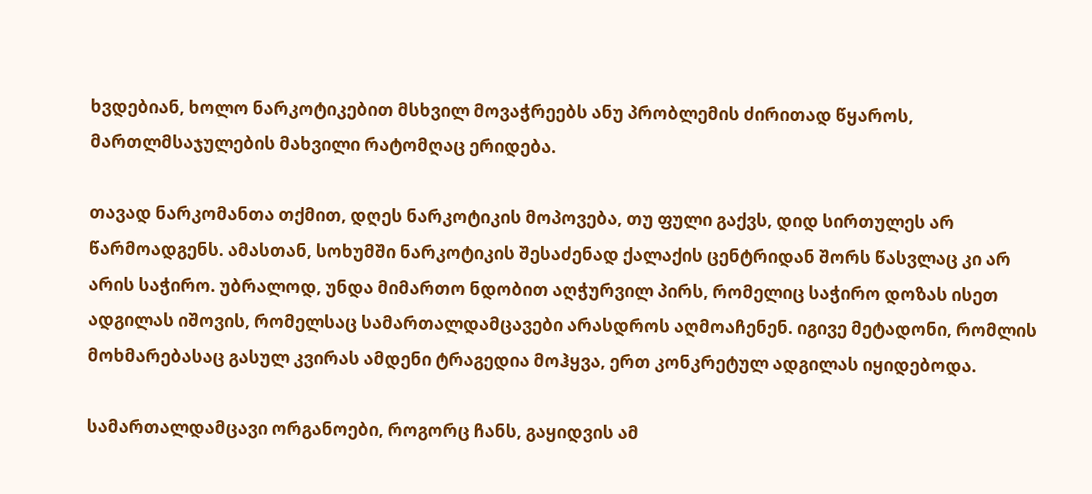ხვდებიან, ხოლო ნარკოტიკებით მსხვილ მოვაჭრეებს ანუ პრობლემის ძირითად წყაროს, მართლმსაჯულების მახვილი რატომღაც ერიდება.

თავად ნარკომანთა თქმით, დღეს ნარკოტიკის მოპოვება, თუ ფული გაქვს, დიდ სირთულეს არ წარმოადგენს. ამასთან, სოხუმში ნარკოტიკის შესაძენად ქალაქის ცენტრიდან შორს წასვლაც კი არ არის საჭირო. უბრალოდ, უნდა მიმართო ნდობით აღჭურვილ პირს, რომელიც საჭირო დოზას ისეთ ადგილას იშოვის, რომელსაც სამართალდამცავები არასდროს აღმოაჩენენ. იგივე მეტადონი, რომლის მოხმარებასაც გასულ კვირას ამდენი ტრაგედია მოჰყვა, ერთ კონკრეტულ ადგილას იყიდებოდა.

სამართალდამცავი ორგანოები, როგორც ჩანს, გაყიდვის ამ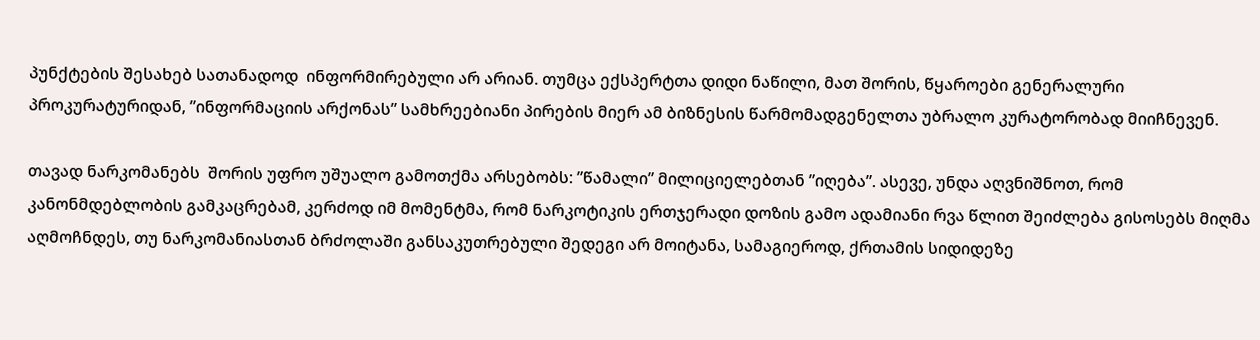პუნქტების შესახებ სათანადოდ  ინფორმირებული არ არიან. თუმცა ექსპერტთა დიდი ნაწილი, მათ შორის, წყაროები გენერალური პროკურატურიდან, ”ინფორმაციის არქონას” სამხრეებიანი პირების მიერ ამ ბიზნესის წარმომადგენელთა უბრალო კურატორობად მიიჩნევენ.

თავად ნარკომანებს  შორის უფრო უშუალო გამოთქმა არსებობს: ”წამალი” მილიციელებთან ”იღება”. ასევე, უნდა აღვნიშნოთ, რომ კანონმდებლობის გამკაცრებამ, კერძოდ იმ მომენტმა, რომ ნარკოტიკის ერთჯერადი დოზის გამო ადამიანი რვა წლით შეიძლება გისოსებს მიღმა აღმოჩნდეს, თუ ნარკომანიასთან ბრძოლაში განსაკუთრებული შედეგი არ მოიტანა, სამაგიეროდ, ქრთამის სიდიდეზე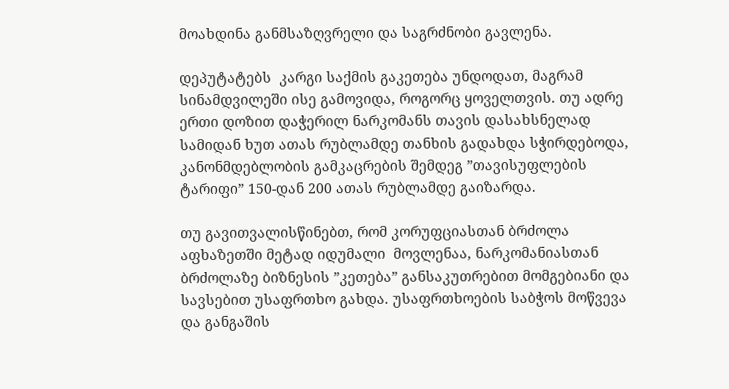მოახდინა განმსაზღვრელი და საგრძნობი გავლენა.

დეპუტატებს  კარგი საქმის გაკეთება უნდოდათ, მაგრამ სინამდვილეში ისე გამოვიდა, როგორც ყოველთვის. თუ ადრე ერთი დოზით დაჭერილ ნარკომანს თავის დასახსნელად სამიდან ხუთ ათას რუბლამდე თანხის გადახდა სჭირდებოდა, კანონმდებლობის გამკაცრების შემდეგ ”თავისუფლების ტარიფი” 150-დან 200 ათას რუბლამდე გაიზარდა.

თუ გავითვალისწინებთ, რომ კორუფციასთან ბრძოლა აფხაზეთში მეტად იდუმალი  მოვლენაა, ნარკომანიასთან ბრძოლაზე ბიზნესის ”კეთება” განსაკუთრებით მომგებიანი და სავსებით უსაფრთხო გახდა. უსაფრთხოების საბჭოს მოწვევა და განგაშის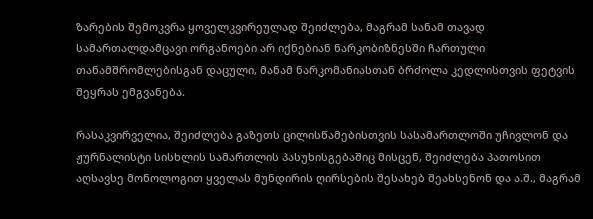ზარების შემოკვრა ყოველკვირეულად შეიძლება, მაგრამ სანამ თავად სამართალდამცავი ორგანოები არ იქნებიან ნარკობიზნესში ჩართული თანამშრომლებისგან დაცული, მანამ ნარკომანიასთან ბრძოლა კედლისთვის ფეტვის შეყრას ემგვანება.

რასაკვირველია, შეიძლება გაზეთს ცილისწამებისთვის სასამართლოში უჩივლონ და ჟურნალისტი სისხლის სამართლის პასუხისგებაშიც მისცენ, შეიძლება პათოსით აღსავსე მონოლოგით ყველას მუნდირის ღირსების შესახებ შეახსენონ და ა.შ., მაგრამ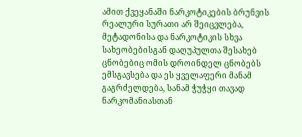ამით ქვეყანაში ნარკოტიკების ბრუნვის რეალური სურათი არ შეიცვლება, მეტადონისა და ნარკოტიკის სხვა სახეობებისგან დაღუპულთა შესახებ ცნობებიც ომის დროინდელ ცნობებს ემსგავსება და ეს ყველაფერი მანამ გაგრძელდება, სანამ ჭუჭყი თავად ნარკომანიასთან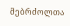მებრძოლთა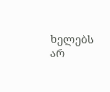ხელებს არ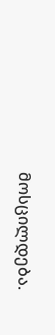მოსცილდება.